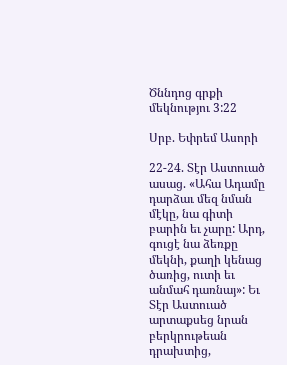Ծննդոց գրքի մեկնությու 3:22

Սրբ. Եփրեմ Ասորի

22-24. Տէր Աստուած ասաց. «Ահա Ադամը դարձաւ մեզ նման մէկը, նա գիտի բարին եւ չարը: Արդ, գուցէ նա ձեռքը մեկնի, քաղի կենաց ծառից, ուտի եւ անմահ դառնայ»: Եւ Տէր Աստուած արտաքսեց նրան բերկրութեան դրախտից,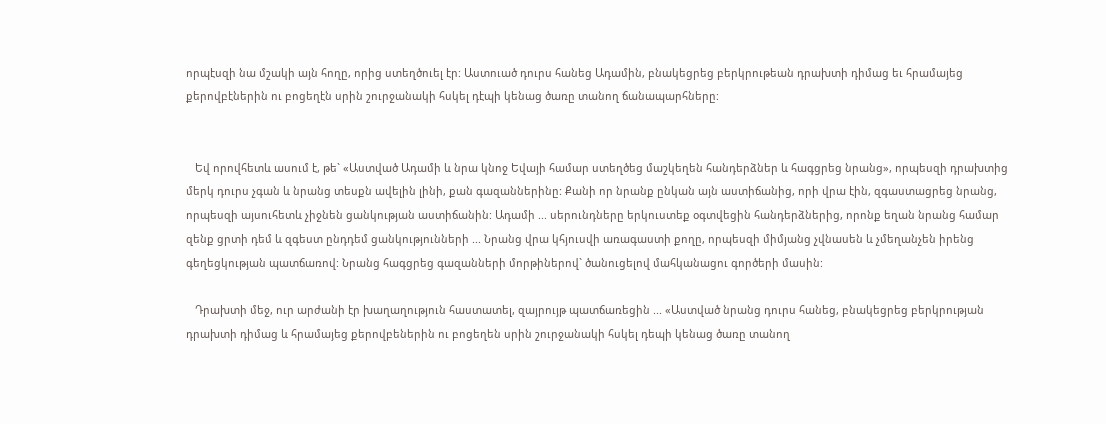որպէսզի նա մշակի այն հողը, որից ստեղծուել էր: Աստուած դուրս հանեց Ադամին, բնակեցրեց բերկրութեան դրախտի դիմաց եւ հրամայեց քերովբէներին ու բոցեղէն սրին շուրջանակի հսկել դէպի կենաց ծառը տանող ճանապարհները:


   Եվ որովհետև ասում է, թե` «Աստված Ադամի և նրա կնոջ Եվայի համար ստեղծեց մաշկեղեն հանդերձներ և հագցրեց նրանց», որպեսզի դրախտից մերկ դուրս չգան և նրանց տեսքն ավելին լինի, քան գազաններինը: Քանի որ նրանք ընկան այն աստիճանից, որի վրա էին, զգաստացրեց նրանց, որպեսզի այսուհետև չիջնեն ցանկության աստիճանին: Ադամի ... սերունդները երկուստեք օգտվեցին հանդերձներից, որոնք եղան նրանց համար զենք ցրտի դեմ և զգեստ ընդդեմ ցանկությունների ... Նրանց վրա կհյուսվի առագաստի քողը, որպեսզի միմյանց չվնասեն և չմեղանչեն իրենց գեղեցկության պատճառով: Նրանց հագցրեց գազանների մորթիներով` ծանուցելով մահկանացու գործերի մասին:

   Դրախտի մեջ, ուր արժանի էր խաղաղություն հաստատել, զայրույթ պատճառեցին ... «Աստված նրանց դուրս հանեց, բնակեցրեց բերկրության դրախտի դիմաց և հրամայեց քերովբեներին ու բոցեղեն սրին շուրջանակի հսկել դեպի կենաց ծառը տանող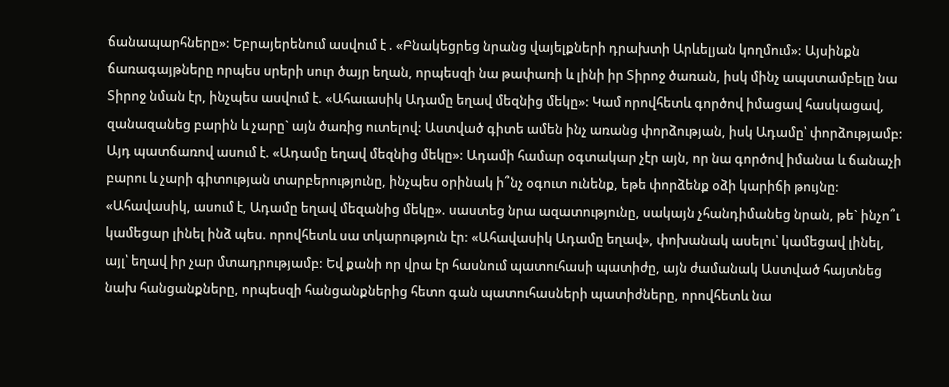ճանապարհները»: Եբրայերենում ասվում է . «Բնակեցրեց նրանց վայելքների դրախտի Արևելյան կողմում»: Այսինքն ճառագայթները որպես սրերի սուր ծայր եղան, որպեսզի նա թափառի և լինի իր Տիրոջ ծառան, իսկ մինչ ապստամբելը նա Տիրոջ նման էր, ինչպես ասվում է. «Ահաւասիկ Ադամը եղավ մեզնից մեկը»: Կամ որովհետև գործով իմացավ հասկացավ, զանազանեց բարին և չարը` այն ծառից ուտելով: Աստված գիտե ամեն ինչ առանց փորձության, իսկ Ադամը՝ փորձությամբ: Այդ պատճառով ասում է. «Ադամը եղավ մեզնից մեկը»: Ադամի համար օգտակար չէր այն, որ նա գործով իմանա և ճանաչի բարու և չարի գիտության տարբերությունը, ինչպես օրինակ ի՞նչ օգուտ ունենք, եթե փորձենք օձի կարիճի թույնը: «Ահավասիկ, ասում է, Ադամը եղավ մեզանից մեկը». սաստեց նրա ազատությունը, սակայն չհանդիմանեց նրան, թե` ինչո՞ւ կամեցար լինել ինձ պես. որովհետև սա տկարություն էր: «Ահավասիկ Ադամը եղավ», փոխանակ ասելու՝ կամեցավ լինել, այլ՝ եղավ իր չար մտադրությամբ: Եվ քանի որ վրա էր հասնում պատուհասի պատիժը, այն ժամանակ Աստված հայտնեց նախ հանցանքները, որպեսզի հանցանքներից հետո գան պատուհասների պատիժները, որովհետև նա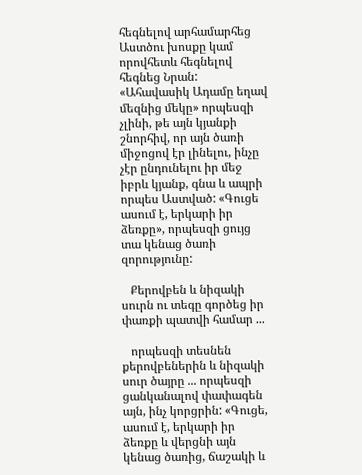հեգնելով արհամարհեց Աստծու խոսքը կամ որովհետև հեգնելով հեգնեց Նրան: «Ահավասիկ Ադամը եղավ մեզնից մեկը» որպեսզի չլինի, թե այն կյանքի շնորհիվ, որ այն ծառի միջոցով էր լինելու, ինչը չէր ընդունելու իր մեջ իբրև կյանք, գնա և ապրի որպես Աստված: «Գուցե ասում է, երկարի իր ձեռքը», որպեսզի ցույց տա կենաց ծառի զորությունը:

   Քերովբեն և նիզակի սուրն ու տեգը գործեց իր փառքի պատվի համար ...

   որպեսզի տեսնեն քերովբեներին և նիզակի սուր ծայրը ... որպեսզի ցանկանալով փափագեն այն, ինչ կորցրին: «Գուցե, ասում է, երկարի իր ձեռքը և վերցնի այն կենաց ծառից, ճաշակի և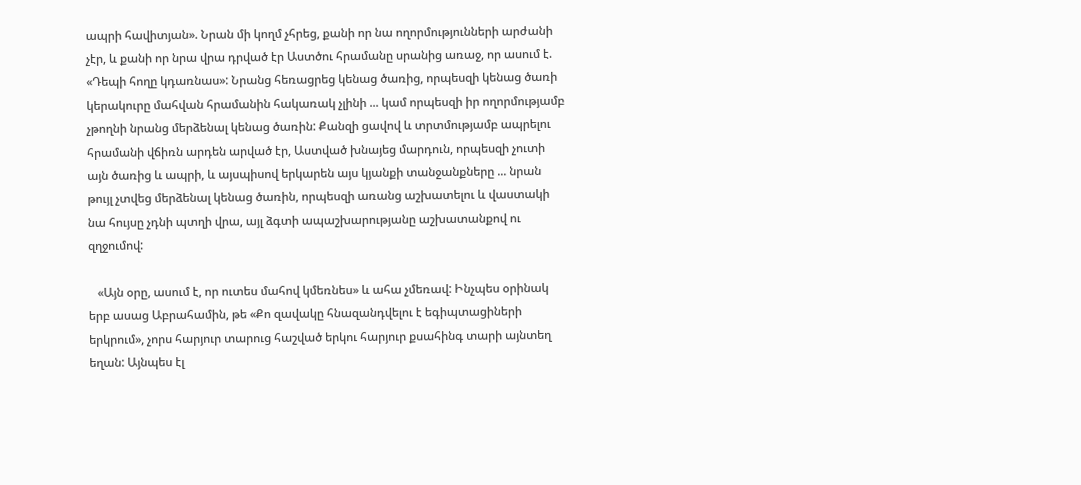ապրի հավիտյան». Նրան մի կողմ չհրեց, քանի որ նա ողորմությունների արժանի չէր, և քանի որ նրա վրա դրված էր Աստծու հրամանը սրանից առաջ, որ ասում է. «Դեպի հողը կդառնաս»: Նրանց հեռացրեց կենաց ծառից, որպեսզի կենաց ծառի կերակուրը մահվան հրամանին հակառակ չլինի ... կամ որպեսզի իր ողորմությամբ չթողնի նրանց մերձենալ կենաց ծառին: Քանզի ցավով և տրտմությամբ ապրելու հրամանի վճիռն արդեն արված էր, Աստված խնայեց մարդուն, որպեսզի չուտի այն ծառից և ապրի, և այսպիսով երկարեն այս կյանքի տանջանքները ... նրան թույլ չտվեց մերձենալ կենաց ծառին, որպեսզի առանց աշխատելու և վաստակի նա հույսը չդնի պտղի վրա, այլ ձգտի ապաշխարությանը աշխատանքով ու զղջումով:

   «Այն օրը, ասում է, որ ուտես մահով կմեռնես» և ահա չմեռավ: Ինչպես օրինակ երբ ասաց Աբրահամին, թե «Քո զավակը հնազանդվելու է եգիպտացիների երկրում», չորս հարյուր տարուց հաշված երկու հարյուր քսահինգ տարի այնտեղ եղան: Այնպես էլ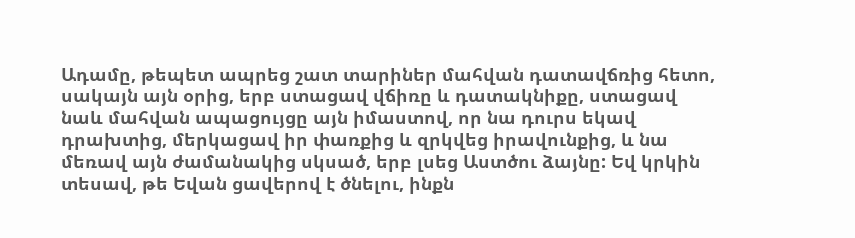Ադամը, թեպետ ապրեց շատ տարիներ մահվան դատավճռից հետո, սակայն այն օրից, երբ ստացավ վճիռը և դատակնիքը, ստացավ նաև մահվան ապացույցը այն իմաստով, որ նա դուրս եկավ դրախտից, մերկացավ իր փառքից և զրկվեց իրավունքից, և նա մեռավ այն ժամանակից սկսած, երբ լսեց Աստծու ձայնը: Եվ կրկին տեսավ, թե Եվան ցավերով է ծնելու, ինքն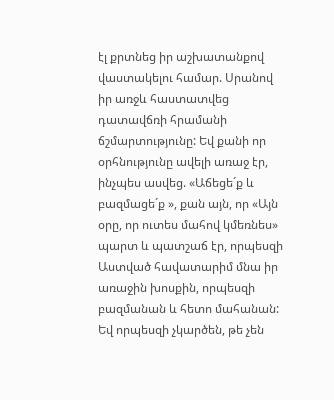էլ քրտնեց իր աշխատանքով վաստակելու համար. Սրանով իր առջև հաստատվեց դատավճռի հրամանի ճշմարտությունը: Եվ քանի որ օրհնությունը ավելի առաջ էր, ինչպես ասվեց. «Աճեցե´ք և բազմացե´ք », քան այն, որ «Այն օրը, որ ուտես մահով կմեռնես» պարտ և պատշաճ էր, որպեսզի Աստված հավատարիմ մնա իր առաջին խոսքին, որպեսզի բազմանան և հետո մահանան: Եվ որպեսզի չկարծեն, թե չեն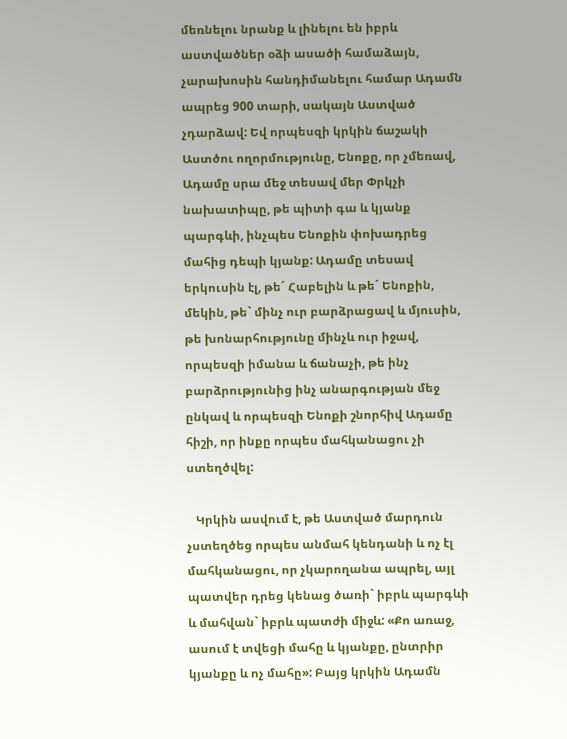մեռնելու նրանք և լինելու են իբրև աստվածներ օձի ասածի համաձայն, չարախոսին հանդիմանելու համար Ադամն ապրեց 900 տարի, սակայն Աստված չդարձավ: Եվ որպեսզի կրկին ճաշակի Աստծու ողորմությունը, Ենոքը, որ չմեռավ, Ադամը սրա մեջ տեսավ մեր Փրկչի նախատիպը, թե պիտի գա և կյանք պարգևի, ինչպես Ենոքին փոխադրեց մահից դեպի կյանք: Ադամը տեսավ երկուսին էլ, թե´ Հաբելին և թե´ Ենոքին, մեկին, թե` մինչ ուր բարձրացավ և մյուսին, թե խոնարհությունը մինչև ուր իջավ, որպեսզի իմանա և ճանաչի, թե ինչ բարձրությունից ինչ անարգության մեջ ընկավ և որպեսզի Ենոքի շնորհիվ Ադամը հիշի, որ ինքը որպես մահկանացու չի ստեղծվել:

   Կրկին ասվում է, թե Աստված մարդուն չստեղծեց որպես անմահ կենդանի և ոչ էլ մահկանացու, որ չկարողանա ապրել, այլ պատվեր դրեց կենաց ծառի` իբրև պարգևի և մահվան` իբրև պատժի միջև: «Քո առաջ, ասում է տվեցի մահը և կյանքը, ընտրիր կյանքը և ոչ մահը»: Բայց կրկին Ադամն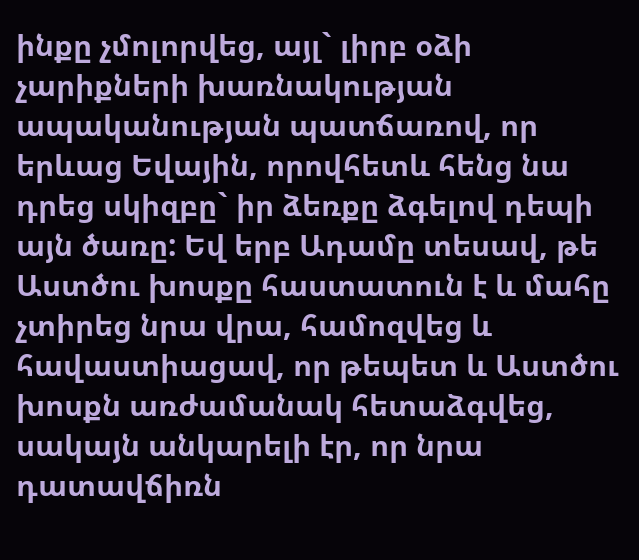ինքը չմոլորվեց, այլ` լիրբ օձի չարիքների խառնակության ապականության պատճառով, որ երևաց Եվային, որովհետև հենց նա դրեց սկիզբը` իր ձեռքը ձգելով դեպի այն ծառը: Եվ երբ Ադամը տեսավ, թե Աստծու խոսքը հաստատուն է և մահը չտիրեց նրա վրա, համոզվեց և հավաստիացավ, որ թեպետ և Աստծու խոսքն առժամանակ հետաձգվեց, սակայն անկարելի էր, որ նրա դատավճիռն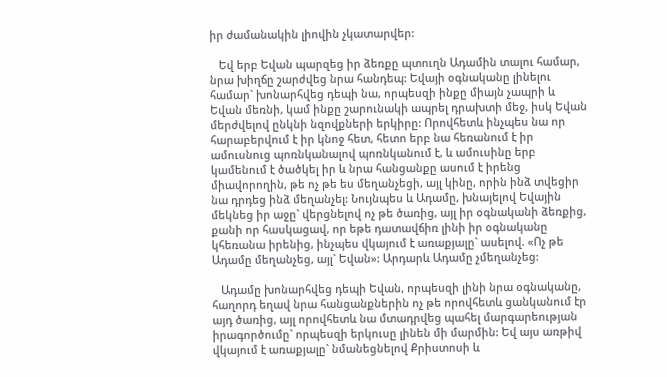իր ժամանակին լիովին չկատարվեր:

   Եվ երբ Եվան պարզեց իր ձեռքը պտուղն Ադամին տալու համար, նրա խիղճը շարժվեց նրա հանդեպ: Եվայի օգնականը լինելու համար` խոնարհվեց դեպի նա, որպեսզի ինքը միայն չապրի և Եվան մեռնի, կամ ինքը շարունակի ապրել դրախտի մեջ, իսկ Եվան մերժվելով ընկնի նզովքների երկիրը: Որովհետև ինչպես նա որ հարաբերվում է իր կնոջ հետ, հետո երբ նա հեռանում է իր ամուսնուց պոռնկանալով պոռնկանում է, և ամուսինը երբ կամենում է ծածկել իր և նրա հանցանքը ասում է իրենց միավորողին, թե ոչ թե ես մեղանչեցի, այլ կինը, որին ինձ տվեցիր նա դրդեց ինձ մեղանչել: Նույնպես և Ադամը, խնայելով Եվային մեկնեց իր աջը` վերցնելով ոչ թե ծառից, այլ իր օգնականի ձեռքից, քանի որ հասկացավ, որ եթե դատավճիռ լինի իր օգնականը կհեռանա իրենից, ինչպես վկայում է առաքյալը` ասելով. «Ոչ թե Ադամը մեղանչեց, այլ` Եվան»: Արդարև Ադամը չմեղանչեց:

   Ադամը խոնարհվեց դեպի Եվան, որպեսզի լինի նրա օգնականը, հաղորդ եղավ նրա հանցանքներին ոչ թե որովհետև ցանկանում էր այդ ծառից, այլ որովհետև նա մտադրվեց պահել մարգարեության իրագործումը` որպեսզի երկուսը լինեն մի մարմին: Եվ այս առթիվ վկայում է առաքյալը` նմանեցնելով Քրիստոսի և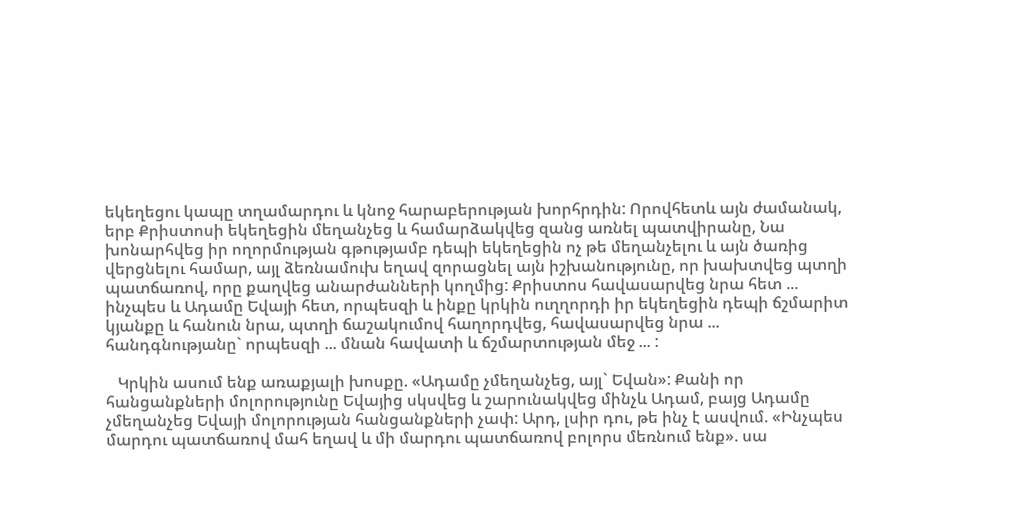եկեղեցու կապը տղամարդու և կնոջ հարաբերության խորհրդին: Որովհետև այն ժամանակ, երբ Քրիստոսի եկեղեցին մեղանչեց և համարձակվեց զանց առնել պատվիրանը, Նա խոնարհվեց իր ողորմության գթությամբ դեպի եկեղեցին ոչ թե մեղանչելու և այն ծառից վերցնելու համար, այլ ձեռնամուխ եղավ զորացնել այն իշխանությունը, որ խախտվեց պտղի պատճառով, որը քաղվեց անարժանների կողմից: Քրիստոս հավասարվեց նրա հետ ... ինչպես և Ադամը Եվայի հետ, որպեսզի և ինքը կրկին ուղղորդի իր եկեղեցին դեպի ճշմարիտ կյանքը և հանուն նրա, պտղի ճաշակումով հաղորդվեց, հավասարվեց նրա ... հանդգնությանը` որպեսզի ... մնան հավատի և ճշմարտության մեջ ... :

   Կրկին ասում ենք առաքյալի խոսքը. «Ադամը չմեղանչեց, այլ` Եվան»: Քանի որ հանցանքների մոլորությունը Եվայից սկսվեց և շարունակվեց մինչև Ադամ, բայց Ադամը չմեղանչեց Եվայի մոլորության հանցանքների չափ: Արդ, լսիր դու, թե ինչ է ասվում. «Ինչպես մարդու պատճառով մահ եղավ և մի մարդու պատճառով բոլորս մեռնում ենք». սա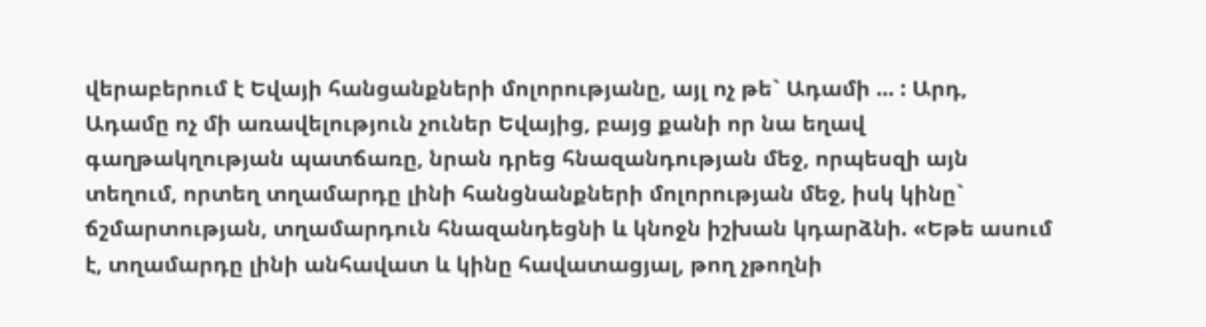վերաբերում է Եվայի հանցանքների մոլորությանը, այլ ոչ թե` Ադամի ... : Արդ, Ադամը ոչ մի առավելություն չուներ Եվայից, բայց քանի որ նա եղավ գաղթակղության պատճառը, նրան դրեց հնազանդության մեջ, որպեսզի այն տեղում, որտեղ տղամարդը լինի հանցնանքների մոլորության մեջ, իսկ կինը` ճշմարտության, տղամարդուն հնազանդեցնի և կնոջն իշխան կդարձնի. «Եթե ասում է, տղամարդը լինի անհավատ և կինը հավատացյալ, թող չթողնի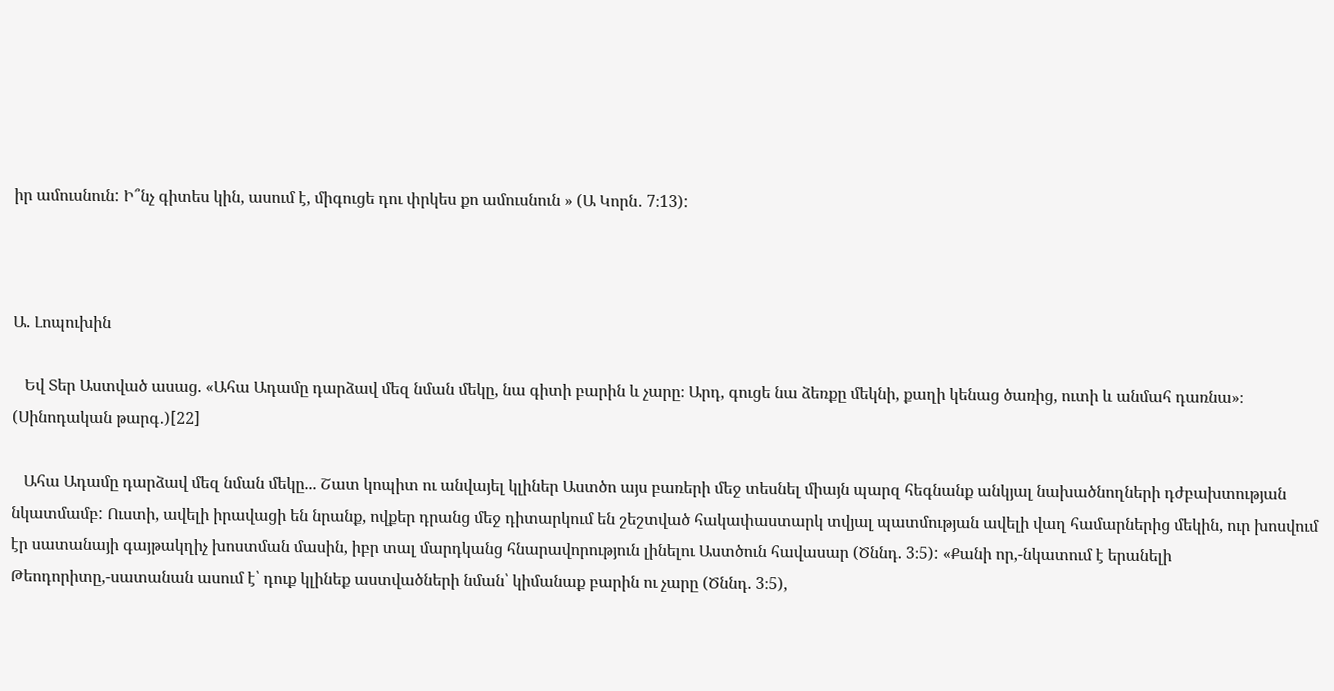իր ամուսնուն: Ի՞նչ գիտես կին, ասում է, միգուցե դու փրկես քո ամուսնուն » (Ա Կորն․ 7։13):



Ա. Լոպուխին

   Եվ Տեր Աստված ասաց. «Ահա Ադամը դարձավ մեզ նման մեկը, նա գիտի բարին և չարը։ Արդ, գուցե նա ձեռքը մեկնի, քաղի կենաց ծառից, ուտի և անմահ դառնա»։ (Սինոդական թարգ․)[22]

   Ահա Ադամը դարձավ մեզ նման մեկը... Շատ կոպիտ ու անվայել կլիներ Աստծո այս բառերի մեջ տեսնել միայն պարզ հեգնանք անկյալ նախածնողների դժբախտության նկատմամբ: Ուստի, ավելի իրավացի են նրանք, ովքեր դրանց մեջ դիտարկում են շեշտված հակափաստարկ տվյալ պատմության ավելի վաղ համարներից մեկին, ուր խոսվում էր սատանայի գայթակղիչ խոստման մասին, իբր տալ մարդկանց հնարավորություն լինելու Աստծուն հավասար (Ծննդ. 3։5): «Քանի որ,-նկատում է երանելի Թեոդորիտը,-սատանան ասում է՝ դուք կլինեք աստվածների նման՝ կիմանաք բարին ու չարը (Ծննդ. 3։5),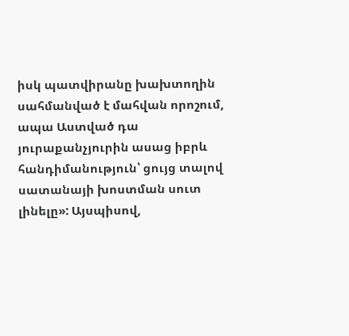իսկ պատվիրանը խախտողին սահմանված է մահվան որոշում, ապա Աստված դա յուրաքանչյուրին ասաց իբրև հանդիմանություն՝ ցույց տալով սատանայի խոստման սուտ լինելը»: Այսպիսով,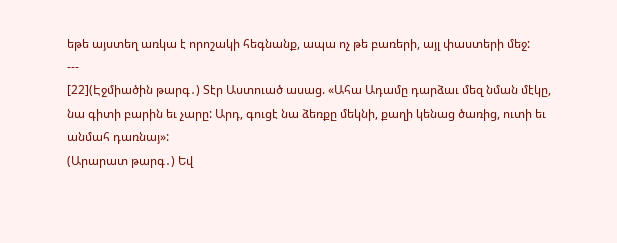եթե այստեղ առկա է որոշակի հեգնանք, ապա ոչ թե բառերի, այլ փաստերի մեջ:
---
[22](Էջմիածին թարգ․) Տէր Աստուած ասաց. «Ահա Ադամը դարձաւ մեզ նման մէկը, նա գիտի բարին եւ չարը: Արդ, գուցէ նա ձեռքը մեկնի, քաղի կենաց ծառից, ուտի եւ անմահ դառնայ»:
(Արարատ թարգ․) Եվ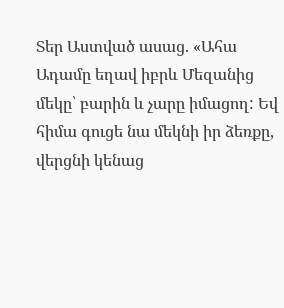Տեր Աստված ասաց. «Ահա Ադամը եղավ իբրև Մեզանից մեկը՝ բարին և չարը իմացող: Եվ հիմա գուցե նա մեկնի իր ձեռքը, վերցնի կենաց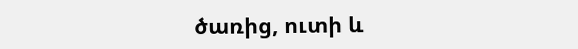ծառից, ուտի և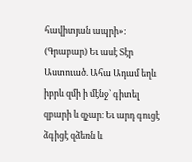հավիտյան ապրի»:
(Գրաբար) Եւ ասէ Տէր Աստուած. Ահա Ադամ եղև իբրև զմի ի մէնջ՝ գիտել զբարի և զչար։ Եւ արդ գուցէ ձգիցէ զձեռն և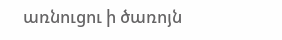առնուցու ի ծառոյն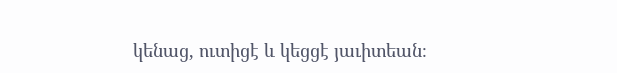կենաց, ուտիցէ և կեցցէ յաւիտեան։